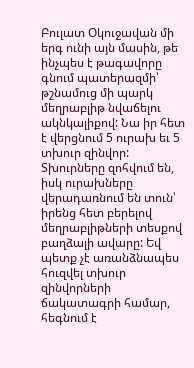Բուլատ Օկուջավան մի երգ ունի այն մասին, թե ինչպես է թագավորը գնում պատերազմի՝ թշնամուց մի պարկ մեղրաբլիթ նվաճելու ակնկալիքով: Նա իր հետ է վերցնում 5 ուրախ եւ 5 տխուր զինվոր: Տխուրները զոհվում են, իսկ ուրախները վերադառնում են տուն՝ իրենց հետ բերելով մեղրաբլիթների տեսքով բաղձալի ավարը: Եվ պետք չէ առանձնապես հուզվել տխուր զինվորների ճակատագրի համար, հեգնում է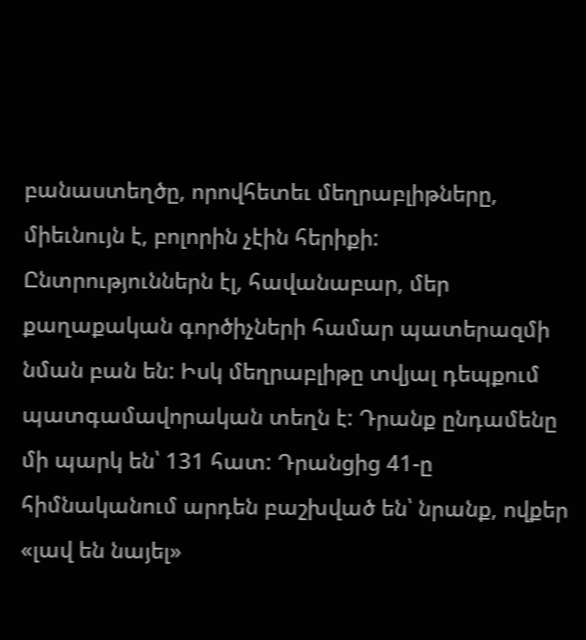բանաստեղծը, որովհետեւ մեղրաբլիթները, միեւնույն է, բոլորին չէին հերիքի:
Ընտրություններն էլ, հավանաբար, մեր քաղաքական գործիչների համար պատերազմի նման բան են: Իսկ մեղրաբլիթը տվյալ դեպքում պատգամավորական տեղն է: Դրանք ընդամենը մի պարկ են՝ 131 հատ: Դրանցից 41-ը հիմնականում արդեն բաշխված են՝ նրանք, ովքեր «լավ են նայել»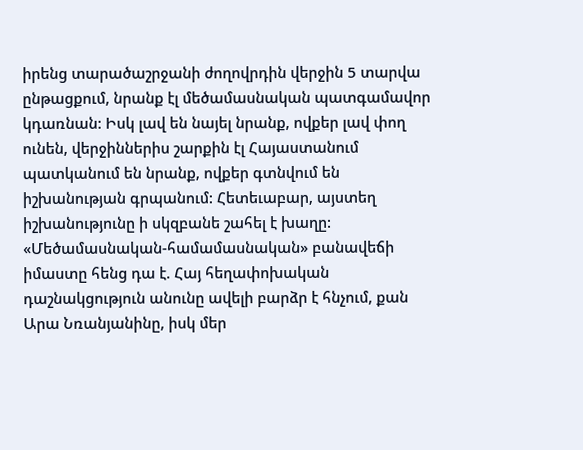իրենց տարածաշրջանի ժողովրդին վերջին 5 տարվա ընթացքում, նրանք էլ մեծամասնական պատգամավոր կդառնան: Իսկ լավ են նայել նրանք, ովքեր լավ փող ունեն, վերջիններիս շարքին էլ Հայաստանում պատկանում են նրանք, ովքեր գտնվում են իշխանության գրպանում: Հետեւաբար, այստեղ իշխանությունը ի սկզբանե շահել է խաղը: «Մեծամասնական-համամասնական» բանավեճի իմաստը հենց դա է. Հայ հեղափոխական դաշնակցություն անունը ավելի բարձր է հնչում, քան Արա Նռանյանինը, իսկ մեր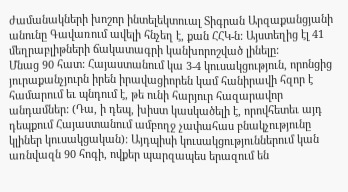ժամանակների խոշոր ինտելեկտուալ Տիգրան Արզաքանցյանի անունը Գավառում ավելի հնչեղ է, քան ՀՀԿ-ն: Այստեղից էլ 41 մեղրաբլիթների ճակատագրի կանխորոշված լինելը:
Մնաց 90 հատ: Հայաստանում կա 3-4 կուսակցություն, որոնցից յուրաքանչյուրն իրեն իրավացիորեն կամ հանիրավի հզոր է համարում եւ պնդում է, թե ունի հարյուր հազարավոր անդամներ: (Դա, ի դեպ, խիստ կասկածելի է, որովհետեւ այդ դեպքում Հայաստանում ամբողջ չափահաս բնակչությունը կլիներ կուսակցական): Այդպիսի կուսակցություններում կան առնվազն 90 հոգի, ովքեր պարզապես երազում են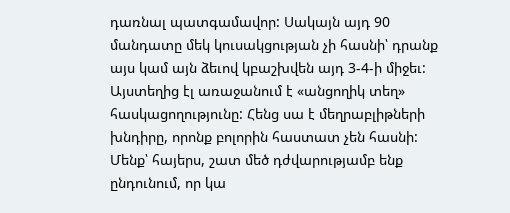դառնալ պատգամավոր: Սակայն այդ 90 մանդատը մեկ կուսակցության չի հասնի՝ դրանք այս կամ այն ձեւով կբաշխվեն այդ 3-4-ի միջեւ: Այստեղից էլ առաջանում է «անցողիկ տեղ» հասկացողությունը: Հենց սա է մեղրաբլիթների խնդիրը, որոնք բոլորին հաստատ չեն հասնի:
Մենք՝ հայերս, շատ մեծ դժվարությամբ ենք ընդունում, որ կա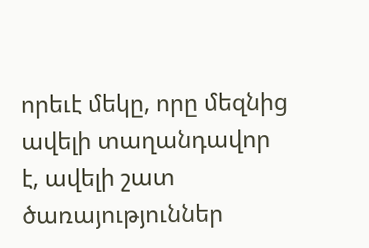որեւէ մեկը, որը մեզնից ավելի տաղանդավոր է, ավելի շատ ծառայություններ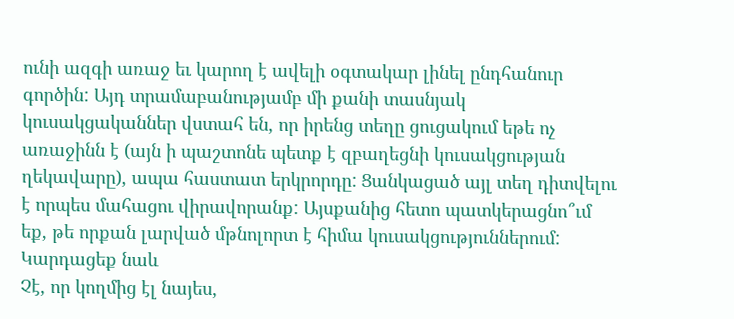ունի ազգի առաջ եւ կարող է ավելի օգտակար լինել ընդհանուր գործին: Այդ տրամաբանությամբ մի քանի տասնյակ կուսակցականներ վստահ են, որ իրենց տեղը ցուցակում եթե ոչ առաջինն է (այն ի պաշտոնե պետք է զբաղեցնի կուսակցության ղեկավարը), ապա հաստատ երկրորդը: Ցանկացած այլ տեղ դիտվելու է որպես մահացու վիրավորանք: Այսքանից հետո պատկերացնո՞ւմ եք, թե որքան լարված մթնոլորտ է հիմա կուսակցություններում:
Կարդացեք նաև
Չէ, որ կողմից էլ նայես,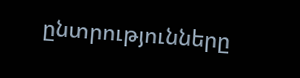ընտրությունները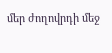մեր ժողովրդի մեջ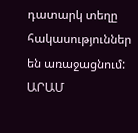դատարկ տեղը հակասություններ են առաջացնում:
ԱՐԱՄ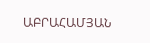ԱԲՐԱՀԱՄՅԱՆ